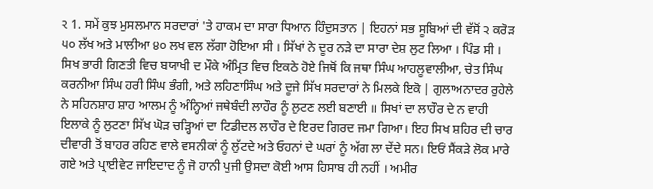ર 1. ਸਮੇਂ ਕੁਝ ਮੁਸਲਮਾਨ ਸਰਦਾਰਾਂ 'ਤੇ ਹਾਕਮ ਦਾ ਸਾਰਾ ਧਿਆਨ ਹਿੰਦੁਸਤਾਨ | ਇਹਨਾਂ ਸਭ ਸੂਬਿਆਂ ਦੀ ਵੱਸੋਂ ੨ ਕਰੋੜ ੫੦ ਲੱਖ ਅਤੇ ਮਾਲੀਆ ੪੦ ਲਖ ਵਲ ਲੱਗਾ ਹੋਇਆ ਸੀ । ਸਿੱਖਾਂ ਨੇ ਦੂਰ ਨੜੇ ਦਾ ਸਾਰਾ ਦੇਸ਼ ਲੁਟ ਲਿਆ । ਪਿੰਡ ਸੀ । ਸਿਖ ਭਾਰੀ ਗਿਣਤੀ ਵਿਚ ਬਯਾਖੀ ਦ ਮੌਕੇ ਅੰਮ੍ਰਿਤ ਵਿਚ ਇਕਠੇ ਹੋਏ ਜਿਥੋਂ ਕਿ ਜਥਾ ਸਿੰਘ ਆਹਲੂਵਾਲੀਆ, ਚੇਤ ਸਿੰਘ ਕਰਨੀਆ ਸਿੰਘ ਹਰੀ ਸਿੰਘ ਭੰਗੀ, ਅਤੇ ਲਹਿਣਾਸਿੰਘ ਅਤੇ ਦੂਜੇ ਸਿੱਖ ਸਰਦਾਰਾਂ ਨੇ ਮਿਲਕੇ ਇਕੋ | ਗੁਲਾਅਨਾਦਰ ਰੁਹੇਲੇ ਨੇ ਸਹਿਨਸ਼ਾਹ ਸ਼ਾਹ ਆਲਮ ਨੂੰ ਅੰਨ੍ਹਿਆਂ ਜਥੇਬੰਦੀ ਲਾਹੌਰ ਨੂੰ ਲੁਟਣ ਲਈ ਬਣਾਈ ॥ ਸਿਖਾਂ ਦਾ ਲਾਹੌਰ ਦੇ ਨ ਵਾਹੀ ਇਲਾਕੇ ਨੂੰ ਲੁਟਣਾ ਸਿੱਖ ਘੋੜ ਚੜ੍ਹਿਆਂ ਦਾ ਟਿਡੀਦਲ ਲਾਹੌਰ ਦੇ ਇਰਦ ਗਿਰਦ ਜਮਾ ਗਿਆ। ਇਹ ਸਿਖ ਸ਼ਹਿਰ ਦੀ ਚਾਰ ਦੀਵਾਰੀ ਤੋਂ ਬਾਹਰ ਰਹਿਣ ਵਾਲੇ ਵਸਨੀਕਾਂ ਨੂੰ ਲੁੱਟਦੇ ਅਤੇ ਓਹਨਾਂ ਦੇ ਘਰਾਂ ਨੂੰ ਅੱਗ ਲਾ ਦੇਂਦੇ ਸਨ। ਇਓਂ ਸੈਂਕੜੇ ਲੋਕ ਮਾਰੇ ਗਏ ਅਤੇ ਪ੍ਰਾਈਵੇਟ ਜਾਇਦਾਦ ਨੂੰ ਜੋ ਹਾਨੀ ਪੁਜੀ ਉਸਦਾ ਕੋਈ ਆਸ ਹਿਸਾਬ ਹੀ ਨਹੀਂ । ਅਮੀਰ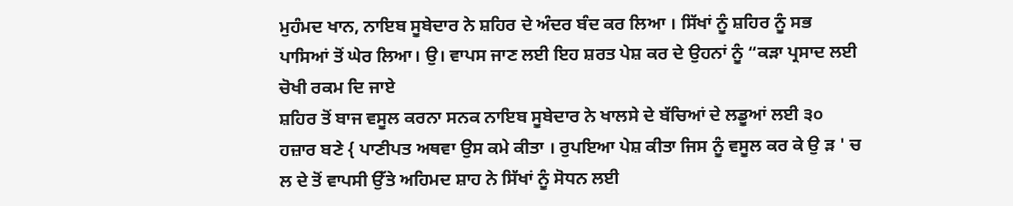ਮੁਹੰਮਦ ਖਾਨ, ਨਾਇਬ ਸੂਬੇਦਾਰ ਨੇ ਸ਼ਹਿਰ ਦੇ ਅੰਦਰ ਬੰਦ ਕਰ ਲਿਆ । ਸਿੱਖਾਂ ਨੂੰ ਸ਼ਹਿਰ ਨੂੰ ਸਭ ਪਾਸਿਆਂ ਤੋਂ ਘੇਰ ਲਿਆ। ਉ। ਵਾਪਸ ਜਾਣ ਲਈ ਇਹ ਸ਼ਰਤ ਪੇਸ਼ ਕਰ ਦੇ ਉਹਨਾਂ ਨੂੰ “ਕੜਾ ਪ੍ਰਸਾਦ ਲਈ ਚੋਖੀ ਰਕਮ ਦਿ ਜਾਏ
ਸ਼ਹਿਰ ਤੋਂ ਬਾਜ ਵਸੂਲ ਕਰਨਾ ਸਨਕ ਨਾਇਬ ਸੂਬੇਦਾਰ ਨੇ ਖਾਲਸੇ ਦੇ ਬੱਚਿਆਂ ਦੇ ਲਡੂਆਂ ਲਈ ੩੦ ਹਜ਼ਾਰ ਬਣੇ { ਪਾਣੀਪਤ ਅਥਵਾ ਉਸ ਕਮੇ ਕੀਤਾ । ਰੁਪਇਆ ਪੇਸ਼ ਕੀਤਾ ਜਿਸ ਨੂੰ ਵਸੂਲ ਕਰ ਕੇ ਉ ੜ ' ਚ ਲ ਦੇ ਤੋਂ ਵਾਪਸੀ ਉੱਤੇ ਅਹਿਮਦ ਸ਼ਾਹ ਨੇ ਸਿੱਖਾਂ ਨੂੰ ਸੋਧਨ ਲਈ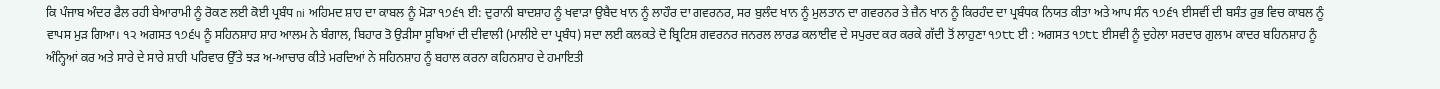ਕਿ ਪੰਜਾਬ ਅੰਦਰ ਫੈਲ ਰਹੀ ਬੇਆਰਾਮੀ ਨੂੰ ਰੋਕਣ ਲਈ ਕੋਈ ਪ੍ਰਬੰਧ ni ਅਹਿਮਦ ਸ਼ਾਹ ਦਾ ਕਾਬਲ ਨੂੰ ਮੋੜਾ ੧੭੬੧ ਈ: ਦੁਰਾਨੀ ਬਾਦਸ਼ਾਹ ਨੂੰ ਖਵਾੜਾ ਉਬੈਦ ਖਾਨ ਨੂੰ ਲਾਹੌਰ ਦਾ ਗਵਰਨਰ, ਸਰ ਬੁਲੰਦ ਖਾਨ ਨੂੰ ਮੁਲਤਾਨ ਦਾ ਗਵਰਨਰ ਤੇ ਜ਼ੈਨ ਖਾਨ ਨੂੰ ਕਿਰਹੰਦ ਦਾ ਪ੍ਰਬੰਧਕ ਨਿਯਤ ਕੀਤਾ ਅਤੇ ਆਪ ਸੰਨ ੧੭੬੧ ਈਸਵੀਂ ਦੀ ਬਸੰਤ ਰੁਭ ਵਿਚ ਕਾਬਲ ਨੂੰ ਵਾਪਸ ਮੁੜ ਗਿਆ। ੧੨ ਅਗਸਤ ੧੭੬੫ ਨੂੰ ਸਹਿਨਸ਼ਾਹ ਸ਼ਾਹ ਆਲਮ ਨੇ ਬੰਗਾਲ, ਬਿਹਾਰ ਤੋ ਉੜੀਸਾ ਸੂਬਿਆਂ ਦੀ ਦੀਵਾਲੀ (ਮਾਲੀਏ ਦਾ ਪ੍ਰਬੰਧ) ਸਦਾ ਲਈ ਕਲਕਤੇ ਦੋ ਬ੍ਰਿਟਿਸ਼ ਗਵਰਨਰ ਜਨਰਲ ਲਾਰਡ ਕਲਾਈਵ ਦੇ ਸਪੁਰਦ ਕਰ ਕਰਕੇ ਗੱਦੀ ਤੋਂ ਲਾਹੁਣਾ ੧੭੮੮ ਈ : ਅਗਸਤ ੧੭੮੮ ਈਸਵੀ ਨੂੰ ਦੁਹੇਲਾ ਸਰਦਾਰ ਗੁਲਾਮ ਕਾਦਰ ਬਹਿਨਸ਼ਾਹ ਨੂੰ ਅੰਨ੍ਹਿਆਂ ਕਰ ਅਤੇ ਸਾਰੇ ਦੇ ਸਾਰੇ ਸ਼ਾਹੀ ਪਰਿਵਾਰ ਉੱਤੇ ਝੜ ਅ-ਆਚਾਰ ਕੀਤੇ ਮਰਦਿਆਂ ਨੇ ਸਹਿਨਸ਼ਾਹ ਨੂੰ ਬਹਾਲ ਕਰਨਾ ਕਹਿਨਸ਼ਾਹ ਦੇ ਹਮਾਇਤੀ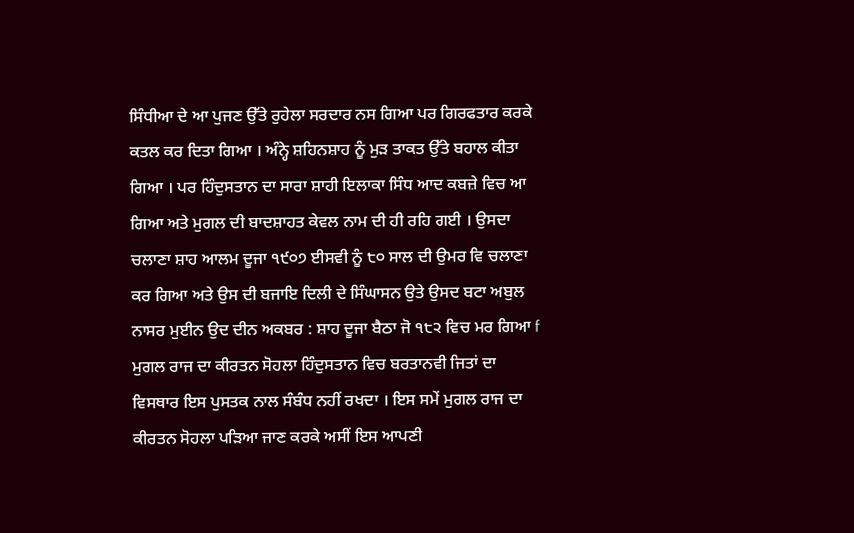ਸਿੰਧੀਆ ਦੇ ਆ ਪੁਜਣ ਉੱਤੇ ਰੁਹੇਲਾ ਸਰਦਾਰ ਨਸ ਗਿਆ ਪਰ ਗਿਰਫਤਾਰ ਕਰਕੇ ਕਤਲ ਕਰ ਦਿਤਾ ਗਿਆ । ਅੰਨ੍ਹੇ ਸ਼ਹਿਨਸ਼ਾਹ ਨੂੰ ਮੁੜ ਤਾਕਤ ਉੱਤੇ ਬਹਾਲ ਕੀਤਾ ਗਿਆ । ਪਰ ਹਿੰਦੁਸਤਾਨ ਦਾ ਸਾਰਾ ਸ਼ਾਹੀ ਇਲਾਕਾ ਸਿੰਧ ਆਦ ਕਬਜ਼ੇ ਵਿਚ ਆ ਗਿਆ ਅਤੇ ਮੁਗਲ ਦੀ ਬਾਦਸ਼ਾਹਤ ਕੇਵਲ ਨਾਮ ਦੀ ਹੀ ਰਹਿ ਗਈ । ਉਸਦਾ ਚਲਾਣਾ ਸ਼ਾਹ ਆਲਮ ਦੂਜਾ ੧੯੦੭ ਈਸਵੀ ਨੂੰ ੮੦ ਸਾਲ ਦੀ ਉਮਰ ਵਿ ਚਲਾਣਾ ਕਰ ਗਿਆ ਅਤੇ ਉਸ ਦੀ ਬਜਾਇ ਦਿਲੀ ਦੇ ਸਿੰਘਾਸਨ ਉਤੇ ਉਸਦ ਬਟਾ ਅਬੁਲ ਨਾਸਰ ਮੁਈਨ ਉਦ ਦੀਨ ਅਕਬਰ : ਸ਼ਾਹ ਦੂਜਾ ਬੈਠਾ ਜੋ ੧੮੨ ਵਿਚ ਮਰ ਗਿਆ f ਮੁਗਲ ਰਾਜ ਦਾ ਕੀਰਤਨ ਸੋਹਲਾ ਹਿੰਦੁਸਤਾਨ ਵਿਚ ਬਰਤਾਨਵੀ ਜਿਤਾਂ ਦਾ ਵਿਸਥਾਰ ਇਸ ਪੁਸਤਕ ਨਾਲ ਸੰਬੰਧ ਨਹੀਂ ਰਖਦਾ । ਇਸ ਸਮੇਂ ਮੁਗਲ ਰਾਜ ਦਾ ਕੀਰਤਨ ਸੋਹਲਾ ਪੜਿਆ ਜਾਣ ਕਰਕੇ ਅਸੀਂ ਇਸ ਆਪਣੀ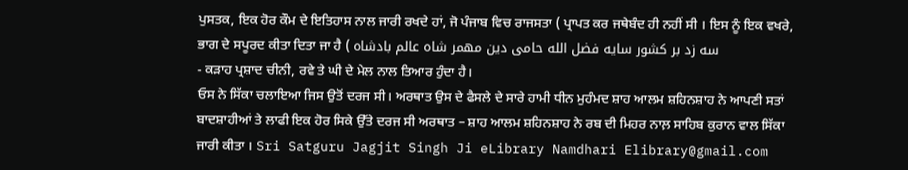ਪੁਸਤਕ, ਇਕ ਹੋਰ ਕੌਮ ਦੇ ਇਤਿਹਾਸ ਨਾਲ ਜਾਰੀ ਰਖਦੇ ਹਾਂ, ਜੋ ਪੰਜਾਬ ਵਿਚ ਰਾਜਸਤਾ ( ਪ੍ਰਾਪਤ ਕਰ ਜਥੇਬੰਦ ਹੀ ਨਹੀਂ ਸੀ । ਇਸ ਨੂੰ ਇਕ ਵਖਰੇ, ਭਾਗ ਦੇ ਸਪੂਰਦ ਕੀਤਾ ਦਿਤਾ ਜਾ ਹੈ ( سه زد بر کشور سایه فضل الله حامی دین مهمر شاه عالم بادشاه
- ਕੜਾਹ ਪ੍ਰਸ਼ਾਦ ਚੀਨੀ, ਰਵੇ ਤੇ ਘੀ ਦੇ ਮੇਲ ਨਾਲ ਤਿਆਰ ਹੁੰਦਾ ਹੈ।
ਓਸ ਨੇ ਸਿੱਕਾ ਚਲਾਇਆ ਜਿਸ ਉਤੋਂ ਦਰਜ ਸੀ। ਅਰਥਾਤ ਉਸ ਦੇ ਫੈਸਲੇ ਦੇ ਸਾਰੇ ਹਾਮੀ ਧੀਨ ਮੁਹੰਮਦ ਸ਼ਾਹ ਆਲਮ ਸ਼ਹਿਨਸ਼ਾਹ ਨੇ ਆਪਣੀ ਸਤਾਂ ਬਾਦਸ਼ਾਹੀਆਂ ਤੇ ਲਾਫੀ ਇਕ ਹੋਰ ਸਿਕੇ ਉੱਤੇ ਦਰਜ ਸੀ ਅਰਥਾਤ – ਸ਼ਾਹ ਆਲਮ ਸ਼ਹਿਨਸ਼ਾਹ ਨੇ ਰਬ ਦੀ ਮਿਹਰ ਨਾਲ਼ ਸਾਹਿਬ ਕੁਰਾਨ ਵਾਲ ਸਿੱਕਾ ਜਾਰੀ ਕੀਤਾ । Sri Satguru Jagjit Singh Ji eLibrary Namdhari Elibrary@gmail.com